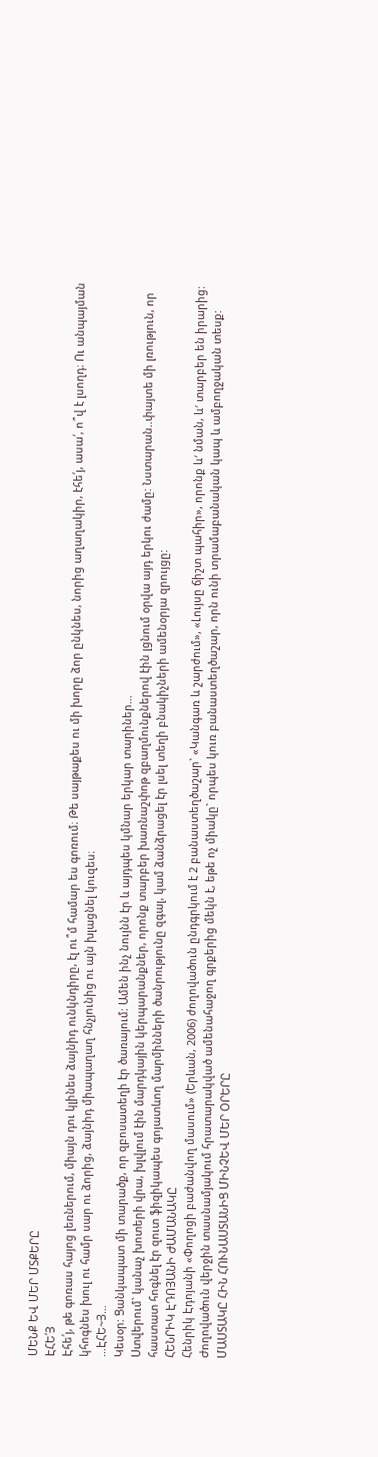ՄԵՆՔ ԵՎ ՄԵՐ ՄՏՔԵՐԸ
ԷՀԵ՛Յ
Էհե՛յ, թե գոռաս հայոց լեռներում, միայն դու կլինես ձայնիդ ունկնդիրը, էլ ու՞մ համար ես գոռում։ Թե սայթաքես ու մի խորը ձոր ընկնես, նորից աղաղակիր, էհե՛յ, ասա՛, ո՞վ է լսողդ։ Ու անպայման կհոգնես խուլ ու համր սար ու ձորից, ձայնիդ միապաղաղ հնչյունից ու այն խլացնել կուզես։
…ԷՀԵ~Յ…
Կեսօր: Ցանկապատ մի տարածք, որ զբոսատեղի էր ծառայում: Ամեն ինչ նույնն էր և այդպես կմնար երկար տարիներ...
Ստվերում` կանաչ խոտերի վրա, խլվլում էին մարդկային կերպարանքներ, որոնք տարբեր խառնաշփոթ զբաղմունքներով էին լցնում օրվա այդ երկու ժամը: Նստարան..փայտե մի լռություն, որ հաստատ հոգնել էր զուտ ֆիզիկապես գոյատևող մարմինների ծանրությունը զգալ, կամ ձանձրացել էր լսել տեղի բնակիչների ամենօրյա զրույցը:
ՀԵՆՐԻԿ ԷԴՈՅԱՆԻ ԺԱՄԱՆԱԿԸ
Հենրիկ Էդոյանի «Փողոցի բաժանվող մասում» (Երևան, 2006) ժողովածուն ընդգրկում է 2 բանաստեղծաշար` «Կանգառ և շարժում», «Լույսը ճիշտ պահիր», որոնք և′ նման, և′ տարբեր են իրարից: Ժողովածուն վերջին տասնամյակում հրատարակված ամենահաջող գրքերից մեկն է, եթե ոչ միակը` որպես կուռ բանաստեղծաշար, որն ունի տրամաբանական կապ և ամբողջական տեսք:
ՄԱՍՏԱԿԸ ՀԻՆ ՀՈՒՆԱՍՏԱՆԻՑ ՄԻՆՉԵՎ ՄԵՐ ՕՐԵՐԸ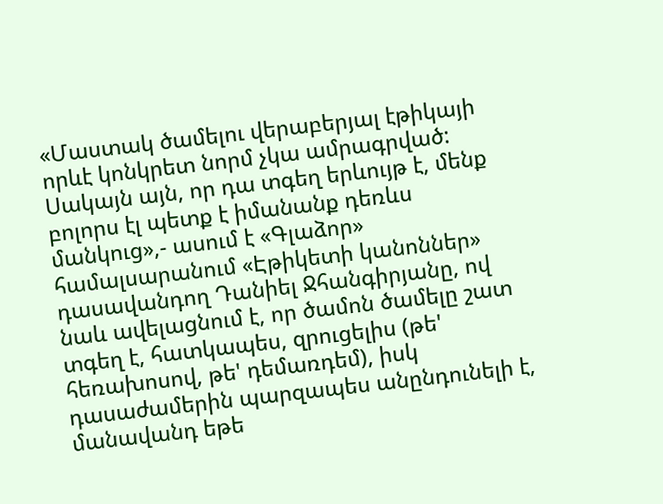«Մաստակ ծամելու վերաբերյալ էթիկայի որևէ կոնկրետ նորմ չկա ամրագրված: Սակայն այն, որ դա տգեղ երևույթ է, մենք բոլորս էլ պետք է իմանանք դեռևս մանկուց»,- ասում է «Գլաձոր» համալսարանում «Էթիկետի կանոններ» դասավանդող Դանիել Ջհանգիրյանը, ով նաև ավելացնում է, որ ծամոն ծամելը շատ տգեղ է, հատկապես, զրուցելիս (թե' հեռախոսով, թե' դեմառդեմ), իսկ դասաժամերին պարզապես անընդունելի է, մանավանդ եթե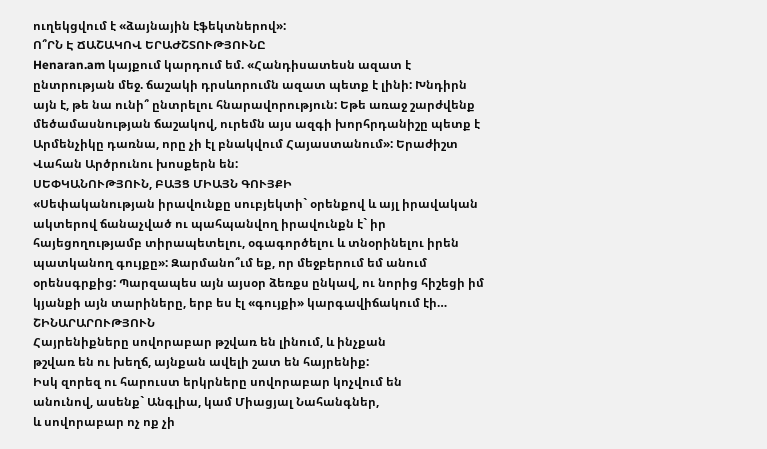ուղեկցվում է «ձայնային էֆեկտներով»:
Ո՞ՐՆ Է ՃԱՇԱԿՈՎ ԵՐԱԺՇՏՈՒԹՅՈՒՆԸ
Henaran.am կայքում կարդում եմ. «Հանդիսատեսն ազատ է ընտրության մեջ. ճաշակի դրսևորումն ազատ պետք է լինի: Խնդիրն այն է, թե նա ունի՞ ընտրելու հնարավորություն: Եթե առաջ շարժվենք մեծամասնության ճաշակով, ուրեմն այս ազգի խորհրդանիշը պետք է Արմենչիկը դառնա, որը չի էլ բնակվում Հայաստանում»: Երաժիշտ Վահան Արծրունու խոսքերն են:
ՍԵՓԿԱՆՈՒԹՅՈՒՆ, ԲԱՅՑ ՄԻԱՅՆ ԳՈՒՅՔԻ
«Սեփականության իրավունքը սուբյեկտի` օրենքով և այլ իրավական ակտերով ճանաչված ու պահպանվող իրավունքն է` իր հայեցողությամբ տիրապետելու, օգագործելու և տնօրինելու իրեն պատկանող գույքը»: Զարմանո՞ւմ եք, որ մեջբերում եմ անում օրենսգրքից: Պարզապես այն այսօր ձեռքս ընկավ, ու նորից հիշեցի իմ կյանքի այն տարիները, երբ ես էլ «գույքի» կարգավիճակում էի…
ՇԻՆԱՐԱՐՈՒԹՅՈՒՆ
Հայրենիքները սովորաբար թշվառ են լինում, և ինչքան
թշվառ են ու խեղճ, այնքան ավելի շատ են հայրենիք:
Իսկ զորեզ ու հարուստ երկրները սովորաբար կոչվում են
անունով, ասենք` Անգլիա, կամ Միացյալ Նահանգներ,
և սովորաբար ոչ ոք չի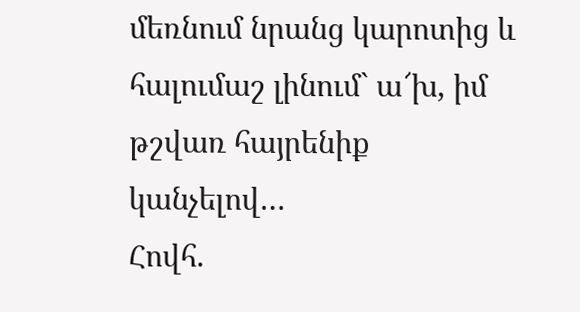մեռնում նրանց կարոտից և
հալումաշ լինում` ա՜խ, իմ թշվառ հայրենիք կանչելով…
Հովհ.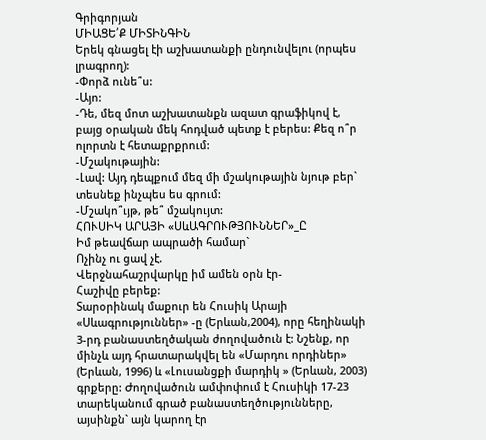Գրիգորյան
ՄԻԱՑԵ՛Ք ՄԻՏԻՆԳԻՆ
Երեկ գնացել էի աշխատանքի ընդունվելու (որպես լրագրող):
-Փորձ ունե՞ս:
-Այո:
-Դե, մեզ մոտ աշխատանքն ազատ գրաֆիկով է, բայց օրական մեկ հոդված պետք է բերես: Քեզ ո՞ր ոլորտն է հետաքրքրում:
-Մշակութային:
-Լավ: Այդ դեպքում մեզ մի մշակութային նյութ բեր` տեսնեք ինչպես ես գրում:
-Մշակո՞ւյթ, թե՞ մշակույտ:
ՀՈՒՍԻԿ ԱՐԱՅԻ «ՍևԱԳՐՈՒԹՅՈՒՆՆԵՐ»_Ը
Իմ թեավճար ապրածի համար`
Ոչինչ ու ցավ չէ.
Վերջնահաշրվարկը իմ ամեն օրն էր-
Հաշիվը բերեք:
Տարօրինակ մաքուր են Հուսիկ Արայի «Սևագրություններ» -ը (Երևան,2004), որը հեղինակի 3-րդ բանաստեղծական ժողովածուն է: Նշենք, որ մինչև այդ հրատարակվել են «Մարդու որդիներ» (Երևան, 1996) և «Լուսանցքի մարդիկ » (Երևան, 2003) գրքերը: Ժողովածուն ամփոփում է Հուսիկի 17-23 տարեկանում գրած բանաստեղծությունները, այսինքն` այն կարող էր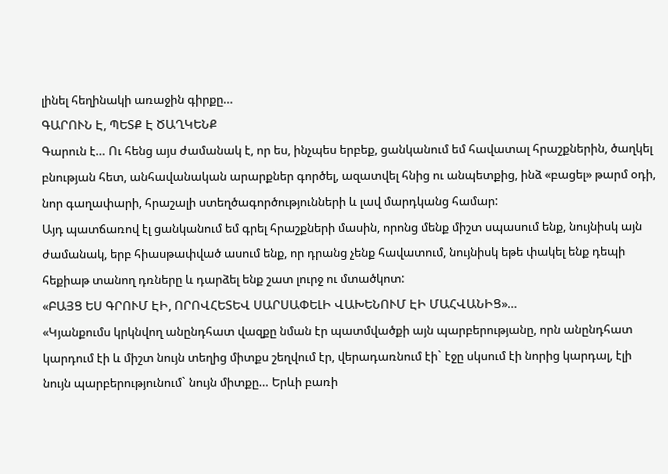լինել հեղինակի առաջին գիրքը…
ԳԱՐՈՒՆ Է, ՊԵՏՔ Է ԾԱՂԿԵՆՔ
Գարուն է… Ու հենց այս ժամանակ է, որ ես, ինչպես երբեք, ցանկանում եմ հավատալ հրաշքներին, ծաղկել բնության հետ, անհավանական արարքներ գործել, ազատվել հնից ու անպետքից, ինձ «բացել» թարմ օդի, նոր գաղափարի, հրաշալի ստեղծագործությունների և լավ մարդկանց համար:
Այդ պատճառով էլ ցանկանում եմ գրել հրաշքների մասին, որոնց մենք միշտ սպասում ենք, նույնիսկ այն ժամանակ, երբ հիասթափված ասում ենք, որ դրանց չենք հավատում, նույնիսկ եթե փակել ենք դեպի հեքիաթ տանող դռները և դարձել ենք շատ լուրջ ու մտածկոտ:
«ԲԱՅՑ ԵՍ ԳՐՈՒՄ ԷԻ, ՈՐՈՎՀԵՏԵՎ ՍԱՐՍԱՓԵԼԻ ՎԱԽԵՆՈՒՄ ԷԻ ՄԱՀՎԱՆԻՑ»…
«Կյանքումս կրկնվող անընդհատ վազքը նման էր պատմվածքի այն պարբերությանը, որն անընդհատ կարդում էի և միշտ նույն տեղից միտքս շեղվում էր, վերադառնում էի` էջը սկսում էի նորից կարդալ, էլի նույն պարբերությունում` նույն միտքը… Երևի բառի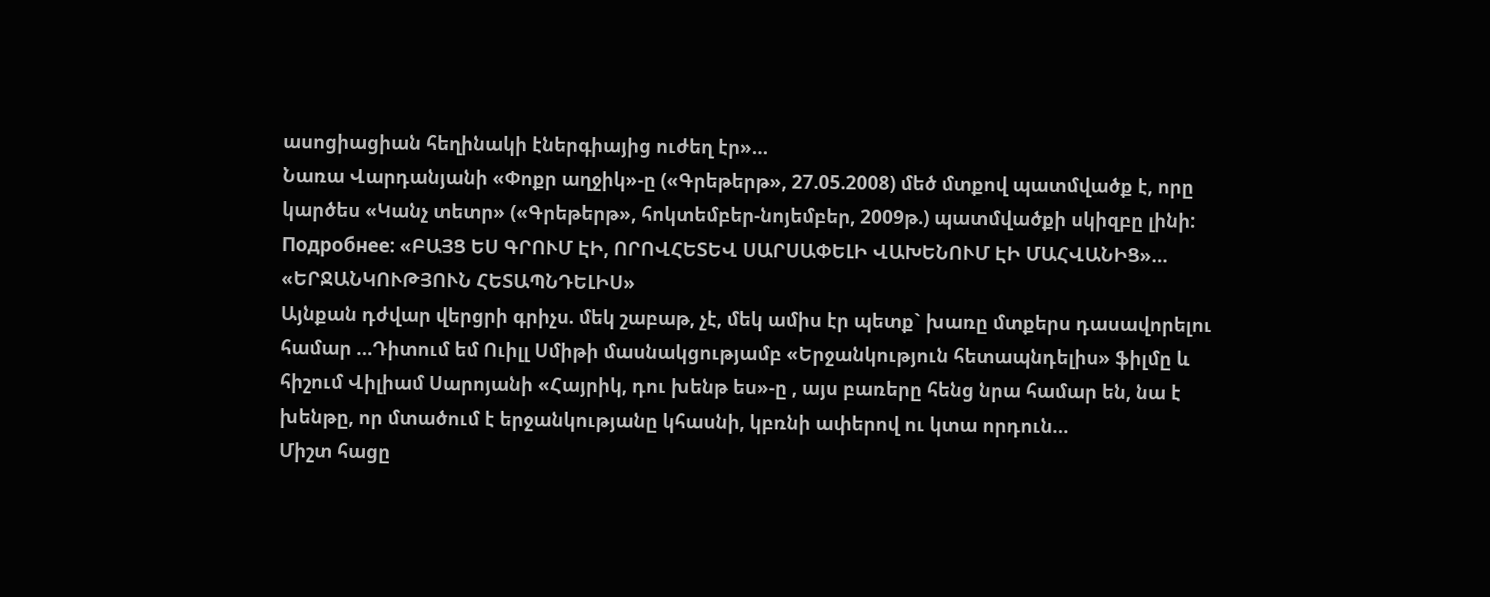ասոցիացիան հեղինակի էներգիայից ուժեղ էր»…
Նառա Վարդանյանի «Փոքր աղջիկ»-ը («Գրեթերթ», 27.05.2008) մեծ մտքով պատմվածք է, որը կարծես «Կանչ տետր» («Գրեթերթ», հոկտեմբեր-նոյեմբեր, 2009թ.) պատմվածքի սկիզբը լինի:
Подробнее: «ԲԱՅՑ ԵՍ ԳՐՈՒՄ ԷԻ, ՈՐՈՎՀԵՏԵՎ ՍԱՐՍԱՓԵԼԻ ՎԱԽԵՆՈՒՄ ԷԻ ՄԱՀՎԱՆԻՑ»…
«ԵՐՋԱՆԿՈՒԹՅՈՒՆ ՀԵՏԱՊՆԴԵԼԻՍ»
Այնքան դժվար վերցրի գրիչս. մեկ շաբաթ, չէ, մեկ ամիս էր պետք` խառը մտքերս դասավորելու համար …Դիտում եմ Ուիլլ Սմիթի մասնակցությամբ «Երջանկություն հետապնդելիս» ֆիլմը և հիշում Վիլիամ Սարոյանի «Հայրիկ, դու խենթ ես»-ը , այս բառերը հենց նրա համար են, նա է խենթը, որ մտածում է երջանկությանը կհասնի, կբռնի ափերով ու կտա որդուն…
Միշտ հացը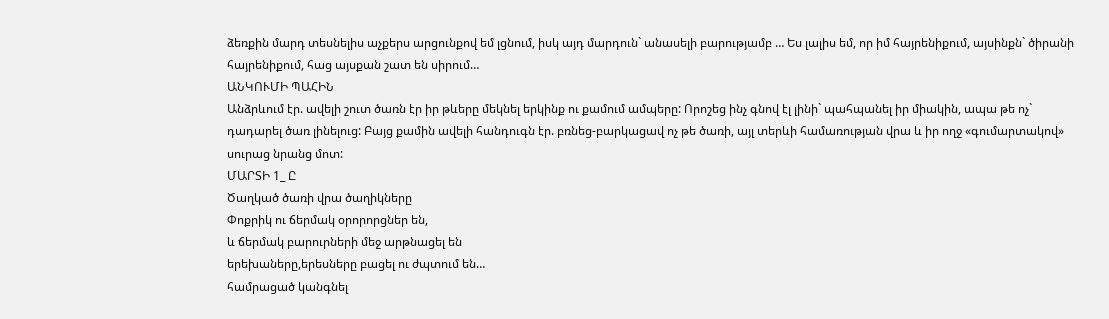ձեռքին մարդ տեսնելիս աչքերս արցունքով եմ լցնում, իսկ այդ մարդուն` անասելի բարությամբ … Ես լալիս եմ, որ իմ հայրենիքում, այսինքն` ծիրանի հայրենիքում, հաց այսքան շատ են սիրում…
ԱՆԿՈՒՄԻ ՊԱՀԻՆ
Անձրևում էր. ավելի շուտ ծառն էր իր թևերը մեկնել երկինք ու քամում ամպերը: Որոշեց ինչ գնով էլ լինի` պահպանել իր միակին, ապա թե ոչ` դադարել ծառ լինելուց: Բայց քամին ավելի հանդուգն էր. բռնեց-բարկացավ ոչ թե ծառի, այլ տերևի համառության վրա և իր ողջ «գումարտակով» սուրաց նրանց մոտ:
ՄԱՐՏԻ 1_ Ը
Ծաղկած ծառի վրա ծաղիկները
Փոքրիկ ու ճերմակ օրորորցներ են,
և ճերմակ բարուրների մեջ արթնացել են
երեխաները,երեսները բացել ու ժպտում են…
համրացած կանգնել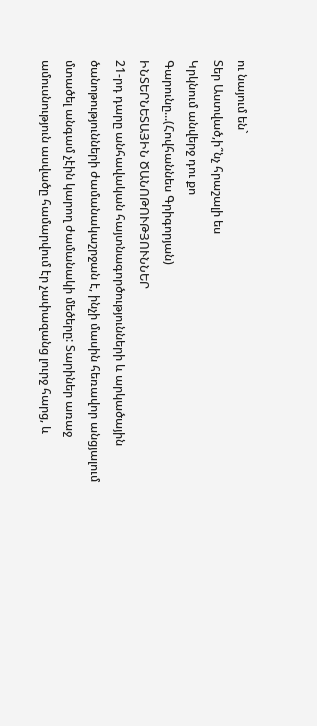ու նայում են`
Տեր Աստված,ի՞նչ հրաշալի ես
Կրկնում անվերջ դու քո
Գարունը...(Հովհաննես Գրիգորյան)
ԻՆՏԵՐՆԵՏԱՅԻՆ ԾԱՆՈԹՈՒԹՅՈՒՆՆԵՐ
21-րդ դարը անհավական հայտնագործությունների և արկածային ծանոթությունների ժամանակաշրջան է, ինչի մասին հեռավոր անցյալում մտածել անգամ չէին կարող ժամանակի մեծերը: Տարիներ առաջ ամուսնություն ասվածը համարվում էր չափազանց լուրջ հարց, և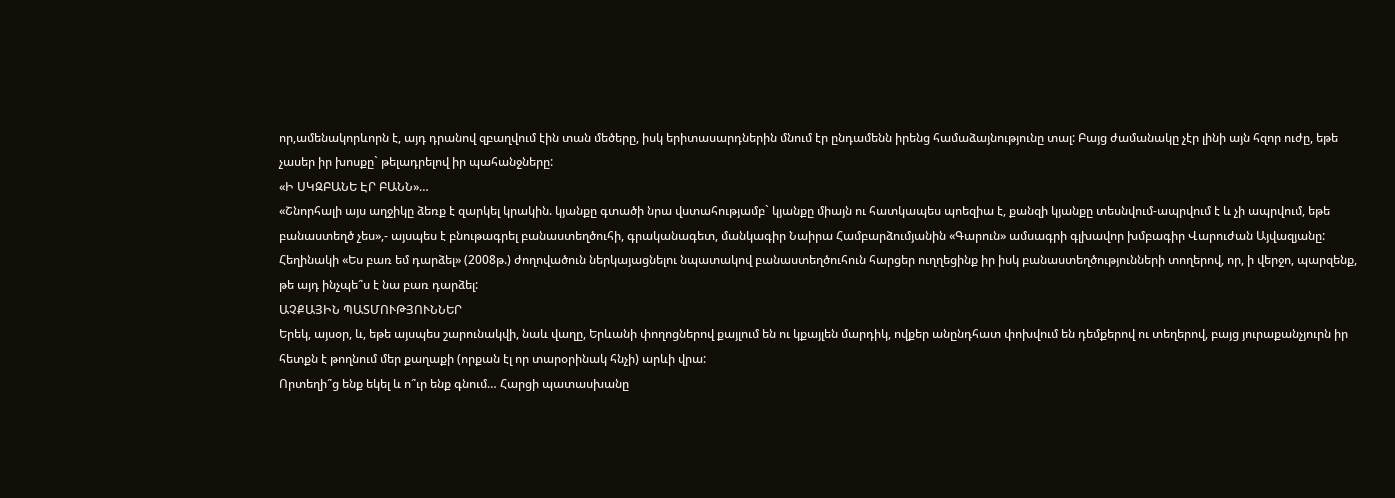որ,ամենակորևորն է, այդ դրանով զբաղվում էին տան մեծերը, իսկ երիտասարդներին մնում էր ընդամենն իրենց համաձայնությունը տալ: Բայց ժամանակը չէր լինի այն հզոր ուժը, եթե չասեր իր խոսքը` թելադրելով իր պահանջները:
«Ի ՍԿԶԲԱՆԵ ԷՐ ԲԱՆՆ»…
«Շնորհալի այս աղջիկը ձեռք է զարկել կրակին. կյանքը գտածի նրա վստահությամբ` կյանքը միայն ու հատկապես պոեզիա է, քանզի կյանքը տեսնվում-ապրվում է և չի ապրվում, եթե բանաստեղծ չես»,- այսպես է բնութագրել բանաստեղծուհի, գրականագետ, մանկագիր Նաիրա Համբարձումյանին «Գարուն» ամսագրի գլխավոր խմբագիր Վարուժան Այվազյանը:
Հեղինակի «Ես բառ եմ դարձել» (2008թ.) ժողովածուն ներկայացնելու նպատակով բանաստեղծուհուն հարցեր ուղղեցինք իր իսկ բանաստեղծությունների տողերով, որ, ի վերջո, պարզենք, թե այդ ինչպե՞ս է նա բառ դարձել:
ԱՉՔԱՅԻՆ ՊԱՏՄՈՒԹՅՈՒՆՆԵՐ
Երեկ, այսօր, և, եթե այսպես շարունակվի, նաև վաղը, Երևանի փողոցներով քայլում են ու կքայլեն մարդիկ, ովքեր անընդհատ փոխվում են դեմքերով ու տեղերով, բայց յուրաքանչյուրն իր հետքն է թողնում մեր քաղաքի (որքան էլ որ տարօրինակ հնչի) արևի վրա:
Որտեղի՞ց ենք եկել և ո՞ւր ենք գնում… Հարցի պատասխանը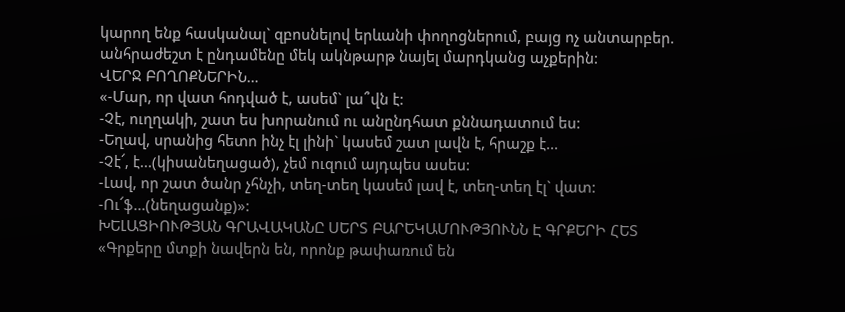կարող ենք հասկանալ` զբոսնելով երևանի փողոցներում, բայց ոչ անտարբեր. անհրաժեշտ է ընդամենը մեկ ակնթարթ նայել մարդկանց աչքերին:
ՎԵՐՋ ԲՈՂՈՔՆԵՐԻՆ…
«-Մար, որ վատ հոդված է, ասեմ` լա՞վն է:
-Չէ, ուղղակի, շատ ես խորանում ու անընդհատ քննադատում ես:
-Եղավ, սրանից հետո ինչ էլ լինի` կասեմ շատ լավն է, հրաշք է...
-Չէ՜, է...(կիսանեղացած), չեմ ուզում այդպես ասես:
-Լավ, որ շատ ծանր չհնչի, տեղ-տեղ կասեմ լավ է, տեղ-տեղ էլ` վատ:
-Ու՜ֆ...(նեղացանք)»:
ԽԵԼԱՑԻՈՒԹՅԱՆ ԳՐԱՎԱԿԱՆԸ ՍԵՐՏ ԲԱՐԵԿԱՄՈՒԹՅՈՒՆՆ Է ԳՐՔԵՐԻ ՀԵՏ
«Գրքերը մտքի նավերն են, որոնք թափառում են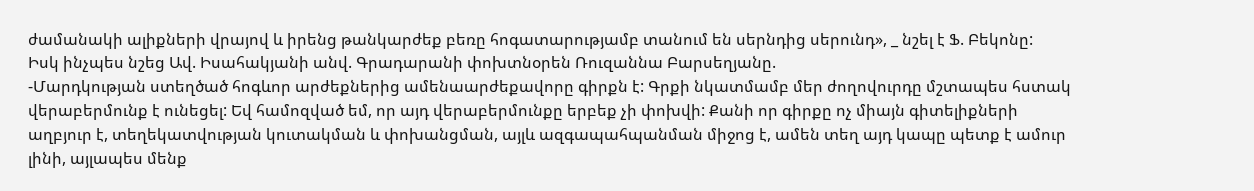ժամանակի ալիքների վրայով և իրենց թանկարժեք բեռը հոգատարությամբ տանում են սերնդից սերունդ», _ նշել է Ֆ. Բեկոնը:
Իսկ ինչպես նշեց Ավ. Իսահակյանի անվ. Գրադարանի փոխտնօրեն Ռուզաննա Բարսեղյանը.
-Մարդկության ստեղծած հոգևոր արժեքներից ամենաարժեքավորը գիրքն է: Գրքի նկատմամբ մեր ժողովուրդը մշտապես հստակ վերաբերմունք է ունեցել: Եվ համոզված եմ, որ այդ վերաբերմունքը երբեք չի փոխվի: Քանի որ գիրքը ոչ միայն գիտելիքների աղբյուր է, տեղեկատվության կուտակման և փոխանցման, այլև ազգապահպանման միջոց է, ամեն տեղ այդ կապը պետք է ամուր լինի, այլապես մենք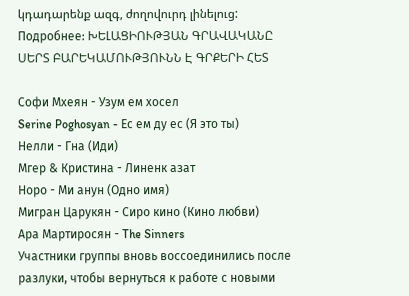կդադարենք ազգ, ժողովուրդ լինելուց:
Подробнее: ԽԵԼԱՑԻՈՒԹՅԱՆ ԳՐԱՎԱԿԱՆԸ ՍԵՐՏ ԲԱՐԵԿԱՄՈՒԹՅՈՒՆՆ Է ԳՐՔԵՐԻ ՀԵՏ

Софи Мхеян - Узум ем хосел
Serine Poghosyan - Ес ем ду ес (Я это ты)
Нелли - Гна (Иди)
Мгер & Кристина - Линенк азат
Норо - Ми анун (Одно имя)
Мигран Царукян - Сиро кино (Кино любви)
Ара Мартиросян - The Sinners
Участники группы вновь воссоединились после разлуки, чтобы вернуться к работе с новыми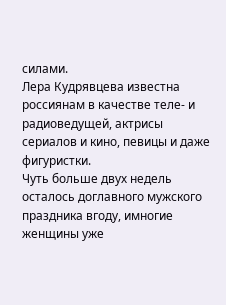силами.
Лера Кудрявцева известна россиянам в качестве теле- и радиоведущей, актрисы сериалов и кино, певицы и даже фигуристки.
Чуть больше двух недель осталось доглавного мужского праздника вгоду, имногие женщины уже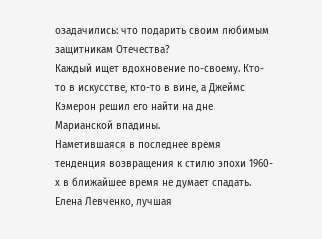озадачились: что подарить своим любимым защитникам Отечества?
Каждый ищет вдохновение по-своему. Кто-то в искусстве, кто-то в вине, а Джеймс Кэмерон решил его найти на дне Марианской впадины.
Наметившаяся в последнее время тенденция возвращения к стилю эпохи 1960-х в ближайшее время не думает спадать.
Елена Левченко, лучшая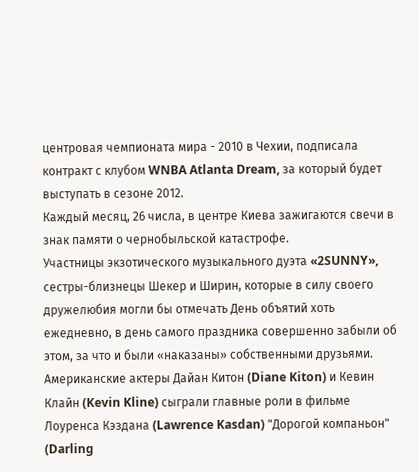центровая чемпионата мира - 2010 в Чехии, подписала контракт с клубом WNBA Atlanta Dream, за который будет выступать в сезоне 2012.
Каждый месяц, 26 числа, в центре Киева зажигаются свечи в знак памяти о чернобыльской катастрофе.
Участницы экзотического музыкального дуэта «2SUNNY», сестры-близнецы Шекер и Ширин, которые в силу своего дружелюбия могли бы отмечать День объятий хоть ежедневно, в день самого праздника совершенно забыли об этом, за что и были «наказаны» собственными друзьями.
Американские актеры Дайан Китон (Diane Kiton) и Кевин Клайн (Kevin Kline) сыграли главные роли в фильме Лоуренса Кэздана (Lawrence Kasdan) "Дорогой компаньон" (Darling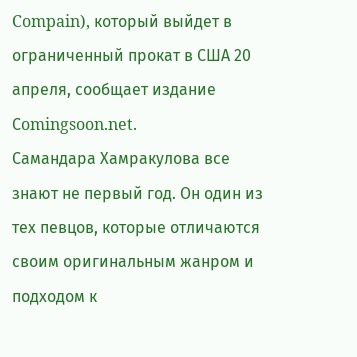Compain), который выйдет в ограниченный прокат в США 20 апреля, сообщает издание Сomingsoon.net.
Самандара Хамракулова все знают не первый год. Он один из тех певцов, которые отличаются своим оригинальным жанром и подходом к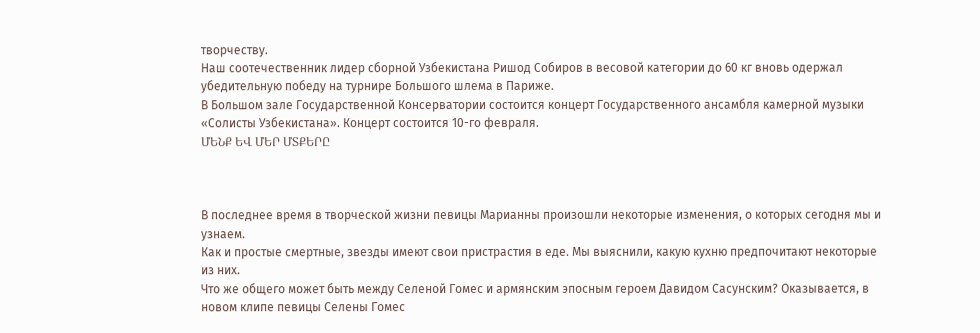творчеству.
Наш соотечественник лидер сборной Узбекистана Ришод Собиров в весовой категории до 60 кг вновь одержал убедительную победу на турнире Большого шлема в Париже.
В Большом зале Государственной Консерватории состоится концерт Государственного ансамбля камерной музыки «Солисты Узбекистана». Концерт состоится 10-го февраля.
ՄԵՆՔ ԵՎ ՄԵՐ ՄՏՔԵՐԸ



В последнее время в творческой жизни певицы Марианны произошли некоторые изменения, о которых сегодня мы и узнаем.
Как и простые смертные, звезды имеют свои пристрастия в еде. Мы выяснили, какую кухню предпочитают некоторые из них.
Что же общего может быть между Селеной Гомес и армянским эпосным героем Давидом Сасунским? Оказывается, в новом клипе певицы Селены Гомес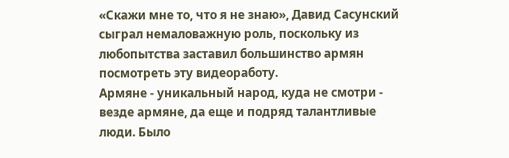«Скажи мне то, что я не знаю», Давид Сасунский сыграл немаловажную роль, поскольку из любопытства заставил большинство армян посмотреть эту видеоработу.
Армяне - уникальный народ, куда не смотри - везде армяне, да еще и подряд талантливые люди. Было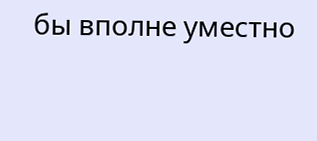бы вполне уместно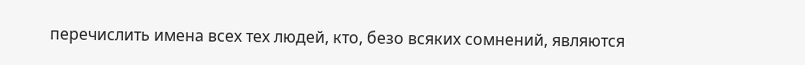перечислить имена всех тех людей, кто, безо всяких сомнений, являются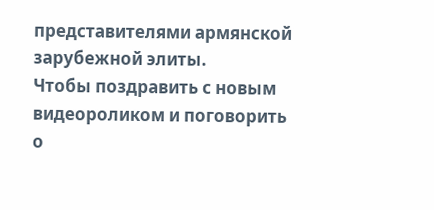представителями армянской зарубежной элиты.
Чтобы поздравить с новым видеороликом и поговорить о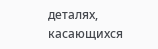деталях, касающихся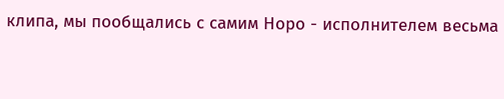клипа, мы пообщались с самим Норо - исполнителем весьма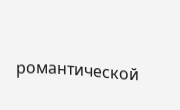романтической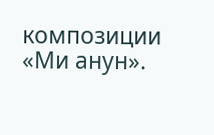композиции «Ми анун».